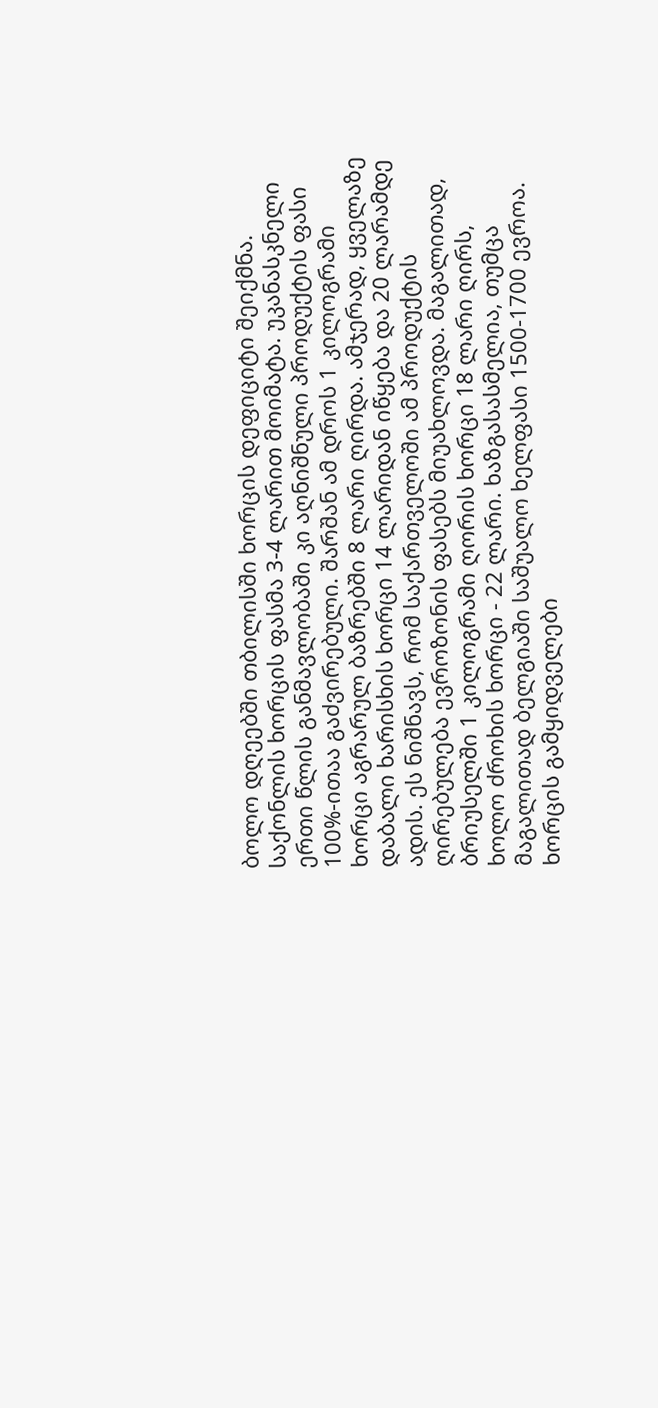ბოლო დღეებში თბილისში ხორცის დეფიციტი შეიქმნა. საქონლის ხორცის ფასმა 3-4 ლარით მოიმატა. უკანასკნელი ერთი წლის განმავლობაში კი აღნიშნული პროდუქტის ფასი 100%-ითაა გაძვირებული. შარშან ამ დროს 1 კილოგრამი ხორცი აგრარულ ბაზრებში 8 ლარი ღირდა. ამჯერად, ყველაზე დაბალი ხარისხის ხორცი 14 ლარიდან იწყება და 20 ლარამდე ადის. ეს ნიშნავს, რომ საქართველოში ამ პროდუქტის ღირებულება ევროზონის ფასებს მიუახლოვდა. მაგალითად, ბრიუსელში 1 კილოგრამი ღორის ხორცი 18 ლარი ღირს, ხოლო ძროხის ხორცი - 22 ლარი. ხაზგასასმელია, თუმცა მაგალითად ბელგიაში საშუალო ხელფასი 1500-1700 ევროა.
ხორცის გამყიდველები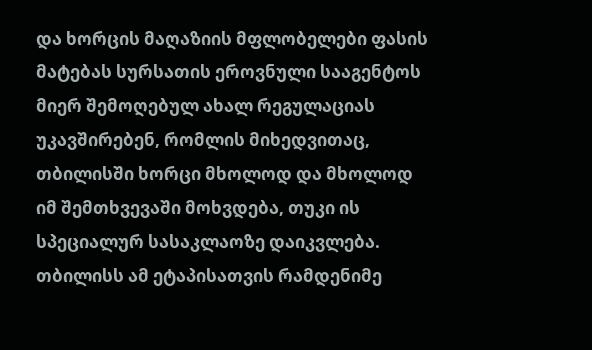და ხორცის მაღაზიის მფლობელები ფასის მატებას სურსათის ეროვნული სააგენტოს მიერ შემოღებულ ახალ რეგულაციას უკავშირებენ, რომლის მიხედვითაც, თბილისში ხორცი მხოლოდ და მხოლოდ იმ შემთხვევაში მოხვდება, თუკი ის სპეციალურ სასაკლაოზე დაიკვლება.
თბილისს ამ ეტაპისათვის რამდენიმე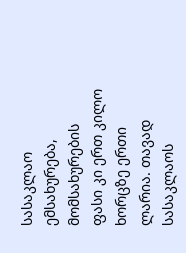სასაკლაო ემსახურება, მომსახურების ფასი კი ერთ კილო ხორცზე ერთი ლარია. თავად სასაკლაოს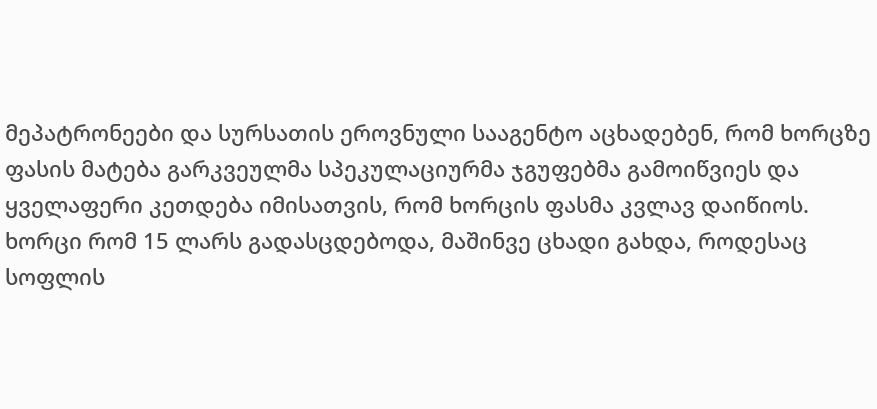მეპატრონეები და სურსათის ეროვნული სააგენტო აცხადებენ, რომ ხორცზე ფასის მატება გარკვეულმა სპეკულაციურმა ჯგუფებმა გამოიწვიეს და ყველაფერი კეთდება იმისათვის, რომ ხორცის ფასმა კვლავ დაიწიოს.
ხორცი რომ 15 ლარს გადასცდებოდა, მაშინვე ცხადი გახდა, როდესაც სოფლის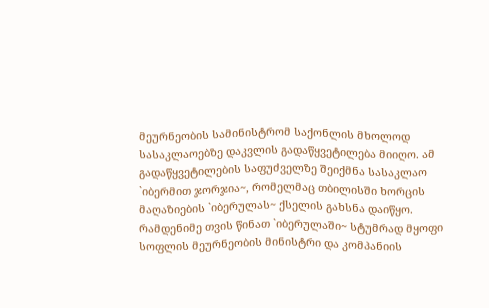მეურნეობის სამინისტრომ საქონლის მხოლოდ სასაკლაოებზე დაკვლის გადაწყვეტილება მიიღო. ამ გადაწყვეტილების საფუძველზე შეიქმნა სასაკლაო `იბერმით ჯორჯია~, რომელმაც თბილისში ხორცის მაღაზიების `იბერულას~ ქსელის გახსნა დაიწყო.
რამდენიმე თვის წინათ `იბერულაში~ სტუმრად მყოფი სოფლის მეურნეობის მინისტრი და კომპანიის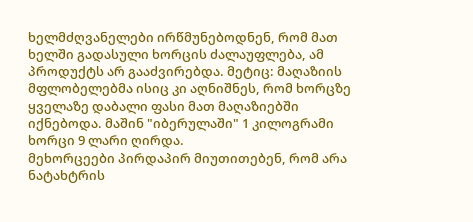ხელმძღვანელები ირწმუნებოდნენ, რომ მათ ხელში გადასული ხორცის ძალაუფლება, ამ პროდუქტს არ გააძვირებდა. მეტიც: მაღაზიის მფლობელებმა ისიც კი აღნიშნეს, რომ ხორცზე ყველაზე დაბალი ფასი მათ მაღაზიებში იქნებოდა. მაშინ "იბერულაში" 1 კილოგრამი ხორცი 9 ლარი ღირდა.
მეხორცეები პირდაპირ მიუთითებენ, რომ არა ნატახტრის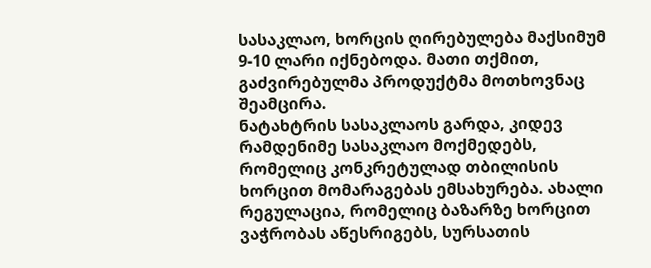სასაკლაო, ხორცის ღირებულება მაქსიმუმ 9-10 ლარი იქნებოდა. მათი თქმით, გაძვირებულმა პროდუქტმა მოთხოვნაც შეამცირა.
ნატახტრის სასაკლაოს გარდა, კიდევ რამდენიმე სასაკლაო მოქმედებს, რომელიც კონკრეტულად თბილისის ხორცით მომარაგებას ემსახურება. ახალი რეგულაცია, რომელიც ბაზარზე ხორცით ვაჭრობას აწესრიგებს, სურსათის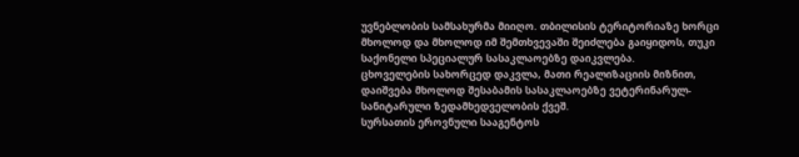უვნებლობის სამსახურმა მიიღო. თბილისის ტერიტორიაზე ხორცი მხოლოდ და მხოლოდ იმ შემთხვევაში შეიძლება გაიყიდოს, თუკი საქონელი სპეციალურ სასაკლაოებზე დაიკვლება.
ცხოველების სახორცედ დაკვლა, მათი რეალიზაციის მიზნით, დაიშვება მხოლოდ შესაბამის სასაკლაოებზე ვეტერინარულ-სანიტარული ზედამხედველობის ქვეშ.
სურსათის ეროვნული სააგენტოს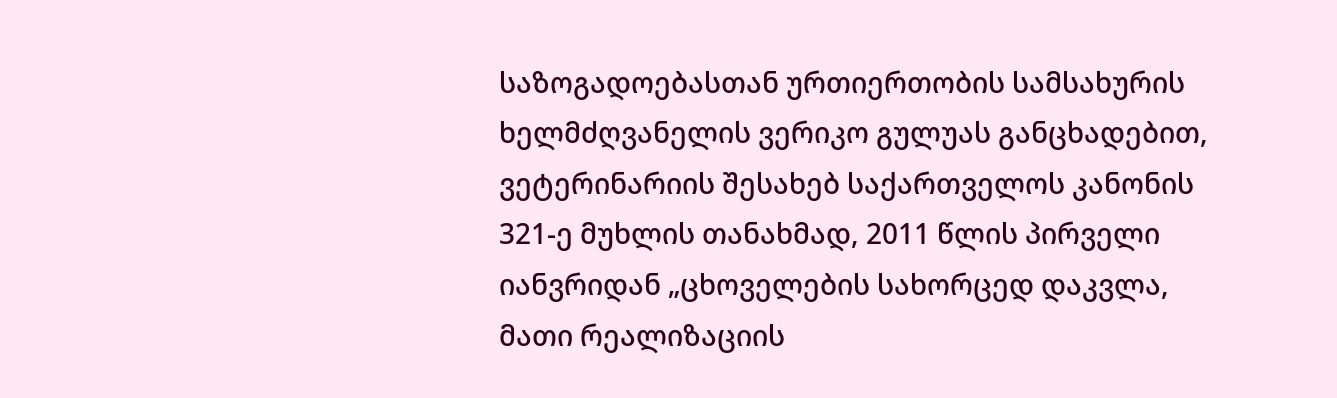საზოგადოებასთან ურთიერთობის სამსახურის ხელმძღვანელის ვერიკო გულუას განცხადებით, ვეტერინარიის შესახებ საქართველოს კანონის 321-ე მუხლის თანახმად, 2011 წლის პირველი იანვრიდან „ცხოველების სახორცედ დაკვლა, მათი რეალიზაციის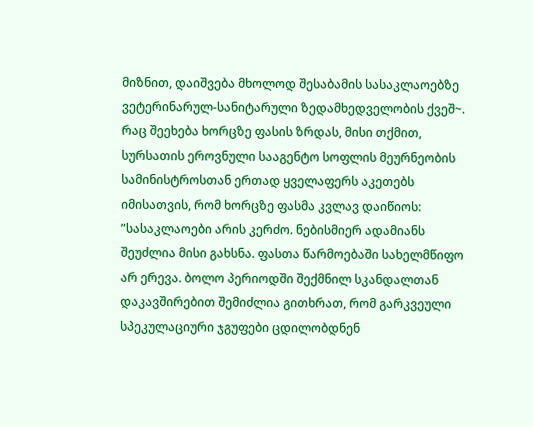მიზნით, დაიშვება მხოლოდ შესაბამის სასაკლაოებზე ვეტერინარულ-სანიტარული ზედამხედველობის ქვეშ~. რაც შეეხება ხორცზე ფასის ზრდას, მისი თქმით, სურსათის ეროვნული სააგენტო სოფლის მეურნეობის სამინისტროსთან ერთად ყველაფერს აკეთებს იმისათვის, რომ ხორცზე ფასმა კვლავ დაიწიოს:
”სასაკლაოები არის კერძო. ნებისმიერ ადამიანს შეუძლია მისი გახსნა. ფასთა წარმოებაში სახელმწიფო არ ერევა. ბოლო პერიოდში შექმნილ სკანდალთან დაკავშირებით შემიძლია გითხრათ, რომ გარკვეული სპეკულაციური ჯგუფები ცდილობდნენ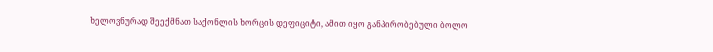ხელოვნურად შეექმნათ საქონლის ხორცის დეფიციტი, ამით იყო განპირობებული ბოლო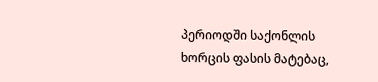პერიოდში საქონლის ხორცის ფასის მატებაც,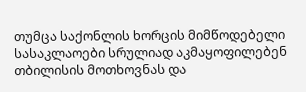თუმცა საქონლის ხორცის მიმწოდებელი სასაკლაოები სრულიად აკმაყოფილებენ თბილისის მოთხოვნას და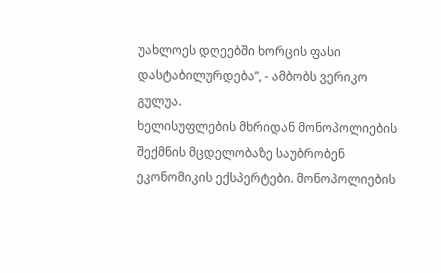უახლოეს დღეებში ხორცის ფასი დასტაბილურდება”, - ამბობს ვერიკო გულუა.
ხელისუფლების მხრიდან მონოპოლიების შექმნის მცდელობაზე საუბრობენ ეკონომიკის ექსპერტები. მონოპოლიების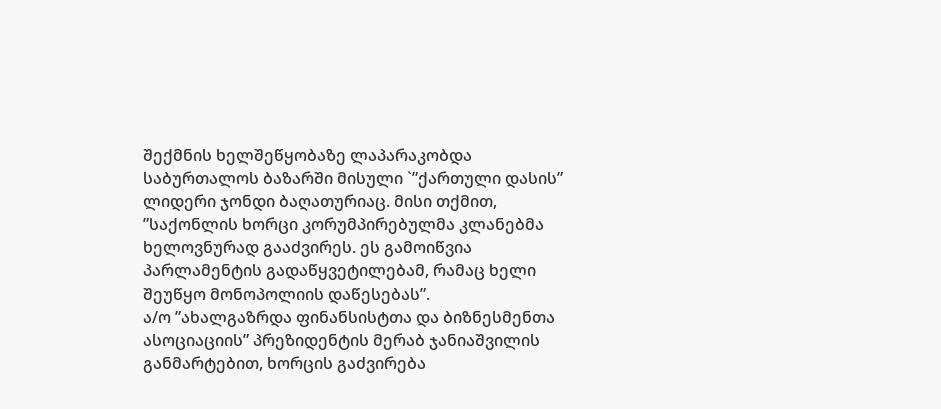შექმნის ხელშეწყობაზე ლაპარაკობდა საბურთალოს ბაზარში მისული `”ქართული დასის” ლიდერი ჯონდი ბაღათურიაც. მისი თქმით, ”საქონლის ხორცი კორუმპირებულმა კლანებმა ხელოვნურად გააძვირეს. ეს გამოიწვია პარლამენტის გადაწყვეტილებამ, რამაც ხელი შეუწყო მონოპოლიის დაწესებას”.
ა/ო ”ახალგაზრდა ფინანსისტთა და ბიზნესმენთა ასოციაციის” პრეზიდენტის მერაბ ჯანიაშვილის განმარტებით, ხორცის გაძვირება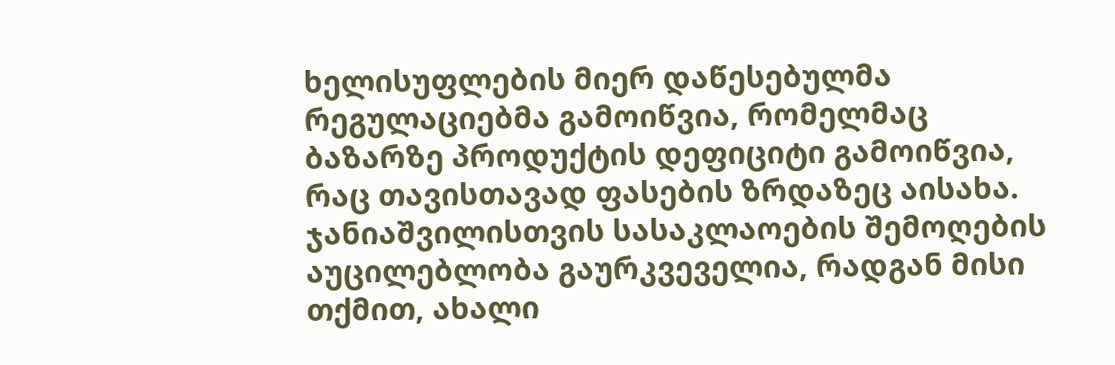ხელისუფლების მიერ დაწესებულმა რეგულაციებმა გამოიწვია, რომელმაც ბაზარზე პროდუქტის დეფიციტი გამოიწვია, რაც თავისთავად ფასების ზრდაზეც აისახა. ჯანიაშვილისთვის სასაკლაოების შემოღების აუცილებლობა გაურკვეველია, რადგან მისი თქმით, ახალი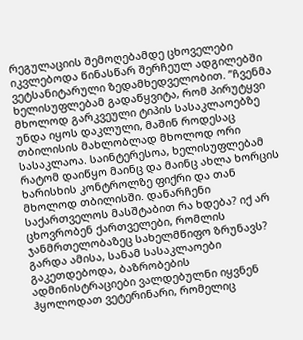რეგულაციის შემოღებამდე ცხოველები იკვლებოდა წინასწარ შერჩეულ ადგილებში ვეტსანიტარული ზედამხედველობით. ”ჩვენმა ხელისუფლებამ გადაწყვიტა, რომ პირუტყვი მხოლოდ გარკვეული ტიპის სასაკლაოებზე უნდა იყოს დაკლული, მაშინ როდესაც თბილისის მახლობლად მხოლოდ ორი სასაკლაოა. საინტერესოა, ხელისუფლებამ რატომ დაიწყო მაინც და მაინც ახლა ხორცის ხარისხის კონტროლზე ფიქრი და თან მხოლოდ თბილისში. დანარჩენი საქართველოს მასშტაბით რა ხდება? იქ არ ცხოვრობენ ქართველები, რომლის ჯანმრთელობაზეც სახელმწიფო ზრუნავს? გარდა ამისა, სანამ სასაკლაოები გაკეთდებოდა, ბაზრობების ადმინისტრაციები ვალდებულნი იყვნენ ჰყოლოდათ ვეტერინარი, რომელიც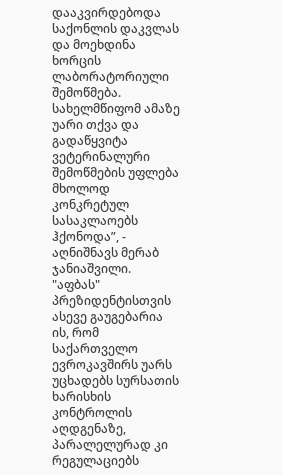დააკვირდებოდა საქონლის დაკვლას და მოეხდინა ხორცის ლაბორატორიული შემოწმება. სახელმწიფომ ამაზე უარი თქვა და გადაწყვიტა ვეტერინალური შემოწმების უფლება მხოლოდ კონკრეტულ სასაკლაოებს ჰქონოდა”, - აღნიშნავს მერაბ ჯანიაშვილი.
"აფბას" პრეზიდენტისთვის ასევე გაუგებარია ის, რომ საქართველო ევროკავშირს უარს უცხადებს სურსათის ხარისხის კონტროლის აღდგენაზე, პარალელურად კი რეგულაციებს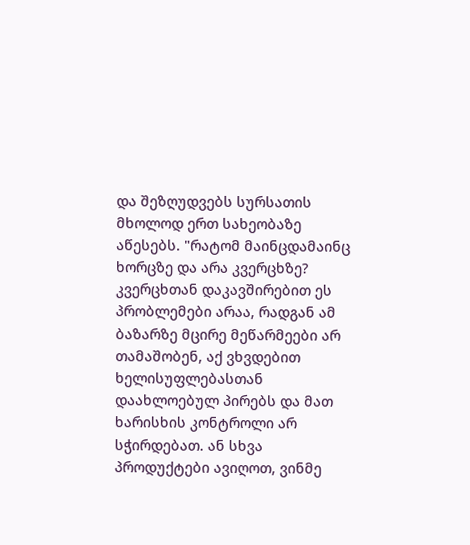და შეზღუდვებს სურსათის მხოლოდ ერთ სახეობაზე აწესებს. "რატომ მაინცდამაინც ხორცზე და არა კვერცხზე? კვერცხთან დაკავშირებით ეს პრობლემები არაა, რადგან ამ ბაზარზე მცირე მეწარმეები არ თამაშობენ, აქ ვხვდებით ხელისუფლებასთან დაახლოებულ პირებს და მათ ხარისხის კონტროლი არ სჭირდებათ. ან სხვა პროდუქტები ავიღოთ, ვინმე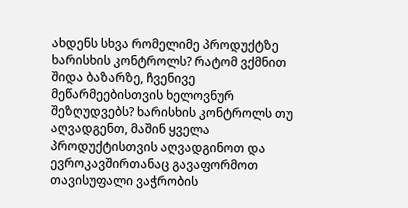ახდენს სხვა რომელიმე პროდუქტზე ხარისხის კონტროლს? რატომ ვქმნით შიდა ბაზარზე, ჩვენივე მეწარმეებისთვის ხელოვნურ შეზღუდვებს? ხარისხის კონტროლს თუ აღვადგენთ, მაშინ ყველა პროდუქტისთვის აღვადგინოთ და ევროკავშირთანაც გავაფორმოთ თავისუფალი ვაჭრობის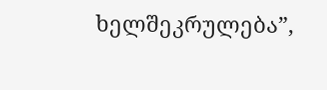ხელშეკრულება”,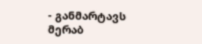- განმარტავს მერაბ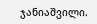ჯანიაშვილი.